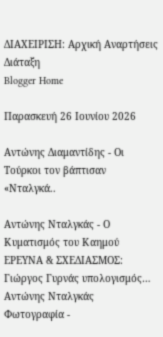ΔΙΑΧΕΙΡΙΣΗ: Αρχική Αναρτήσεις Διάταξη
Blogger Home

Παρασκευή 26 Ιουνίου 2026

Αντώνης Διαμαντίδης - Οι Τούρκοι τον βάπτισαν «Νταλγκά..

Αντώνης Νταλγκάς - Ο Κυματισμός του Καημού
ΕΡΕΥΝΑ & ΣΧΕΔΙΑΣΜΟΣ: Γιώργος Γυρνάς υπολογισμός…
Αντώνης Νταλγκάς
Φωτογραφία -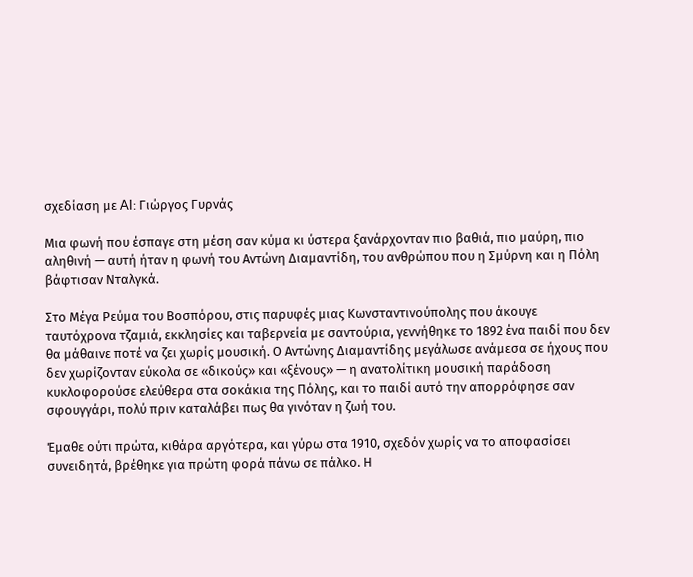σχεδίαση με AI: Γιώργος Γυρνάς

Μια φωνή που έσπαγε στη μέση σαν κύμα κι ύστερα ξανάρχονταν πιο βαθιά, πιο μαύρη, πιο αληθινή — αυτή ήταν η φωνή του Αντώνη Διαμαντίδη, του ανθρώπου που η Σμύρνη και η Πόλη βάφτισαν Νταλγκά.

Στο Μέγα Ρεύμα του Βοσπόρου, στις παρυφές μιας Κωνσταντινούπολης που άκουγε ταυτόχρονα τζαμιά, εκκλησίες και ταβερνεία με σαντούρια, γεννήθηκε το 1892 ένα παιδί που δεν θα μάθαινε ποτέ να ζει χωρίς μουσική. Ο Αντώνης Διαμαντίδης μεγάλωσε ανάμεσα σε ήχους που δεν χωρίζονταν εύκολα σε «δικούς» και «ξένους» — η ανατολίτικη μουσική παράδοση κυκλοφορούσε ελεύθερα στα σοκάκια της Πόλης, και το παιδί αυτό την απορρόφησε σαν σφουγγάρι, πολύ πριν καταλάβει πως θα γινόταν η ζωή του.

Έμαθε ούτι πρώτα, κιθάρα αργότερα, και γύρω στα 1910, σχεδόν χωρίς να το αποφασίσει συνειδητά, βρέθηκε για πρώτη φορά πάνω σε πάλκο. Η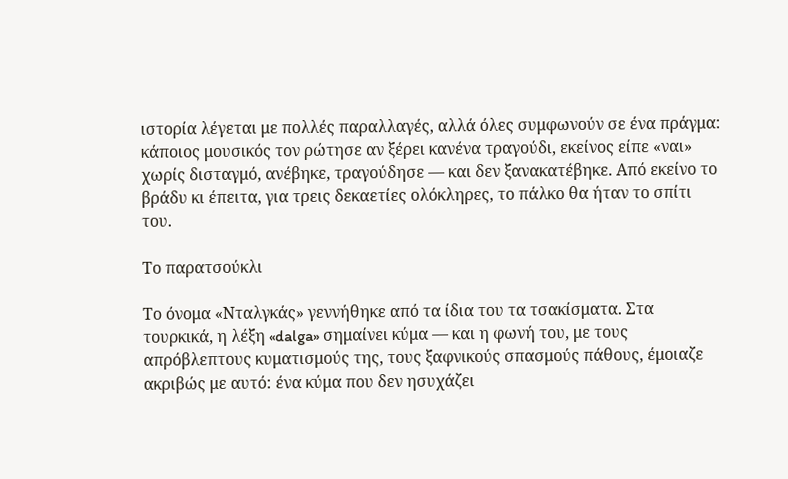ιστορία λέγεται με πολλές παραλλαγές, αλλά όλες συμφωνούν σε ένα πράγμα: κάποιος μουσικός τον ρώτησε αν ξέρει κανένα τραγούδι, εκείνος είπε «ναι» χωρίς δισταγμό, ανέβηκε, τραγούδησε — και δεν ξανακατέβηκε. Από εκείνο το βράδυ κι έπειτα, για τρεις δεκαετίες ολόκληρες, το πάλκο θα ήταν το σπίτι του.

Το παρατσούκλι

Το όνομα «Νταλγκάς» γεννήθηκε από τα ίδια του τα τσακίσματα. Στα τουρκικά, η λέξη «dalga» σημαίνει κύμα — και η φωνή του, με τους απρόβλεπτους κυματισμούς της, τους ξαφνικούς σπασμούς πάθους, έμοιαζε ακριβώς με αυτό: ένα κύμα που δεν ησυχάζει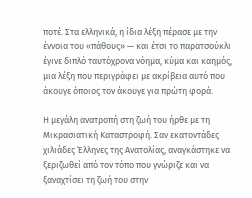ποτέ. Στα ελληνικά, η ίδια λέξη πέρασε με την έννοια του «πάθους» — και έτσι το παρατσούκλι έγινε διπλό ταυτόχρονα νόημα, κύμα και καημός, μια λέξη που περιγράφει με ακρίβεια αυτό που άκουγε όποιος τον άκουγε για πρώτη φορά.

Η μεγάλη ανατροπή στη ζωή του ήρθε με τη Μικρασιατική Καταστροφή. Σαν εκατοντάδες χιλιάδες Έλληνες της Ανατολίας, αναγκάστηκε να ξεριζωθεί από τον τόπο που γνώριζε και να ξαναχτίσει τη ζωή του στην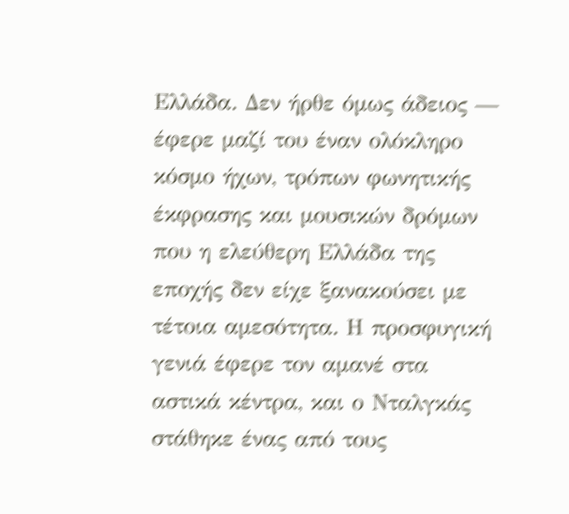Ελλάδα. Δεν ήρθε όμως άδειος — έφερε μαζί του έναν ολόκληρο κόσμο ήχων, τρόπων φωνητικής έκφρασης και μουσικών δρόμων που η ελεύθερη Ελλάδα της εποχής δεν είχε ξανακούσει με τέτοια αμεσότητα. Η προσφυγική γενιά έφερε τον αμανέ στα αστικά κέντρα, και ο Νταλγκάς στάθηκε ένας από τους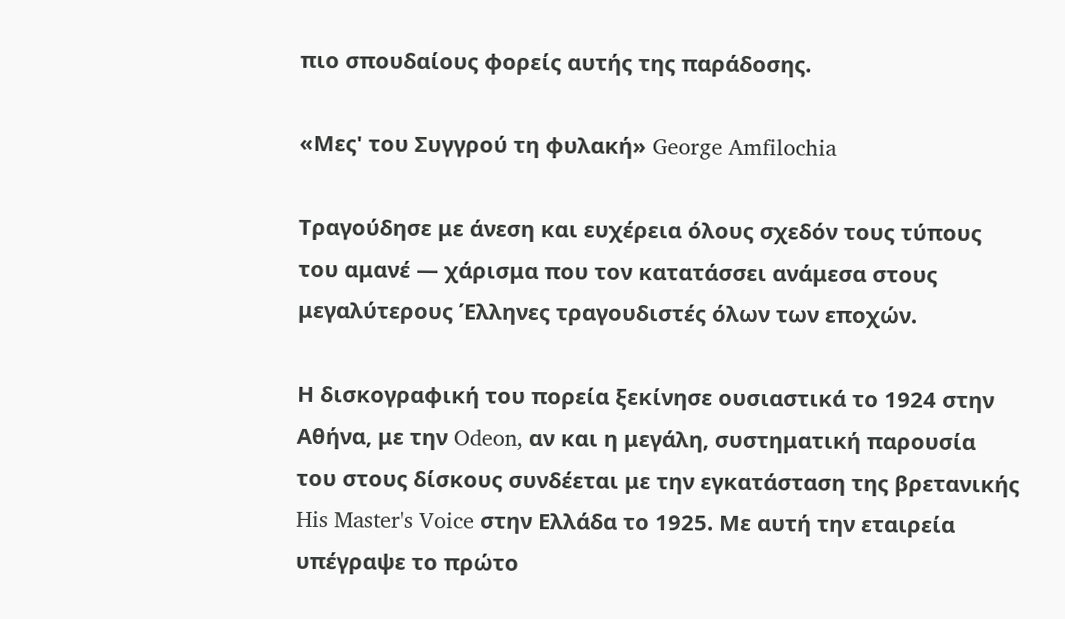πιο σπουδαίους φορείς αυτής της παράδοσης.

«Μες' του Συγγρού τη φυλακή» George Amfilochia

Τραγούδησε με άνεση και ευχέρεια όλους σχεδόν τους τύπους του αμανέ — χάρισμα που τον κατατάσσει ανάμεσα στους μεγαλύτερους Έλληνες τραγουδιστές όλων των εποχών.

Η δισκογραφική του πορεία ξεκίνησε ουσιαστικά το 1924 στην Αθήνα, με την Odeon, αν και η μεγάλη, συστηματική παρουσία του στους δίσκους συνδέεται με την εγκατάσταση της βρετανικής His Master's Voice στην Ελλάδα το 1925. Με αυτή την εταιρεία υπέγραψε το πρώτο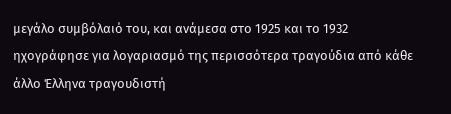μεγάλο συμβόλαιό του, και ανάμεσα στο 1925 και το 1932 ηχογράφησε για λογαριασμό της περισσότερα τραγούδια από κάθε άλλο Έλληνα τραγουδιστή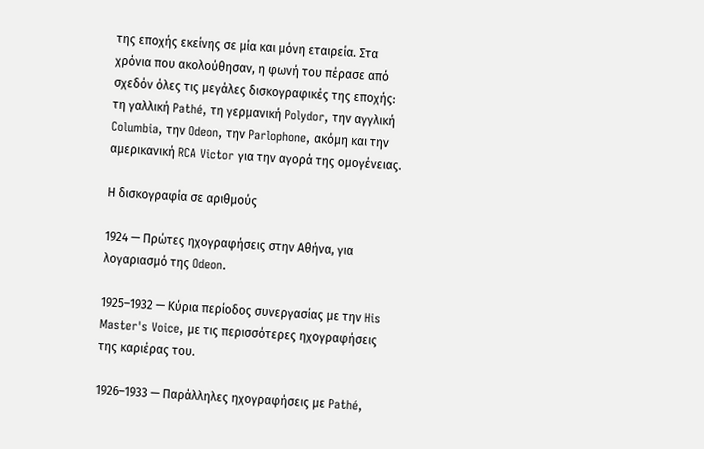της εποχής εκείνης σε μία και μόνη εταιρεία. Στα χρόνια που ακολούθησαν, η φωνή του πέρασε από σχεδόν όλες τις μεγάλες δισκογραφικές της εποχής: τη γαλλική Pathé, τη γερμανική Polydor, την αγγλική Columbia, την Odeon, την Parlophone, ακόμη και την αμερικανική RCA Victor για την αγορά της ομογένειας.

Η δισκογραφία σε αριθμούς

1924 — Πρώτες ηχογραφήσεις στην Αθήνα, για λογαριασμό της Odeon.

1925–1932 — Κύρια περίοδος συνεργασίας με την His Master's Voice, με τις περισσότερες ηχογραφήσεις της καριέρας του.

1926–1933 — Παράλληλες ηχογραφήσεις με Pathé,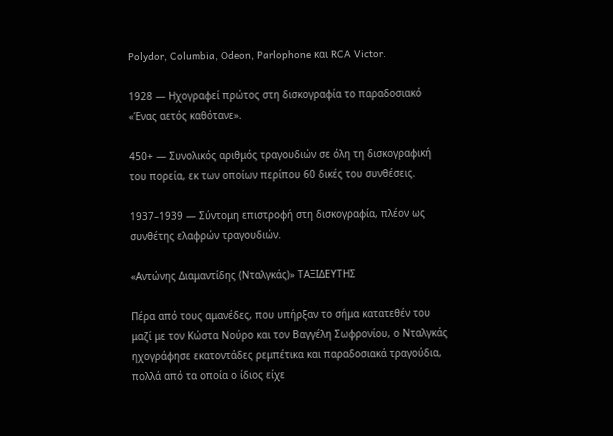Polydor, Columbia, Odeon, Parlophone και RCA Victor.

1928 — Ηχογραφεί πρώτος στη δισκογραφία το παραδοσιακό «Ένας αετός καθότανε».

450+ — Συνολικός αριθμός τραγουδιών σε όλη τη δισκογραφική του πορεία, εκ των οποίων περίπου 60 δικές του συνθέσεις.

1937–1939 — Σύντομη επιστροφή στη δισκογραφία, πλέον ως συνθέτης ελαφρών τραγουδιών.

«Αντώνης Διαμαντίδης (Νταλγκάς)» ΤΑΞΙΔΕΥΤΗΣ

Πέρα από τους αμανέδες, που υπήρξαν το σήμα κατατεθέν του μαζί με τον Κώστα Νούρο και τον Βαγγέλη Σωφρονίου, ο Νταλγκάς ηχογράφησε εκατοντάδες ρεμπέτικα και παραδοσιακά τραγούδια, πολλά από τα οποία ο ίδιος είχε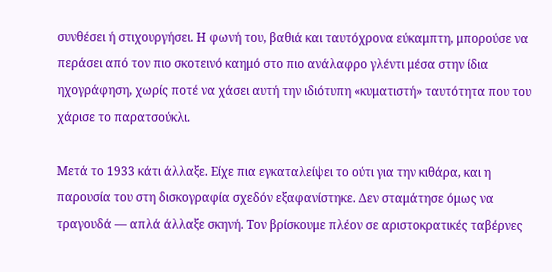συνθέσει ή στιχουργήσει. Η φωνή του, βαθιά και ταυτόχρονα εύκαμπτη, μπορούσε να περάσει από τον πιο σκοτεινό καημό στο πιο ανάλαφρο γλέντι μέσα στην ίδια ηχογράφηση, χωρίς ποτέ να χάσει αυτή την ιδιότυπη «κυματιστή» ταυτότητα που του χάρισε το παρατσούκλι.

Μετά το 1933 κάτι άλλαξε. Είχε πια εγκαταλείψει το ούτι για την κιθάρα, και η παρουσία του στη δισκογραφία σχεδόν εξαφανίστηκε. Δεν σταμάτησε όμως να τραγουδά — απλά άλλαξε σκηνή. Τον βρίσκουμε πλέον σε αριστοκρατικές ταβέρνες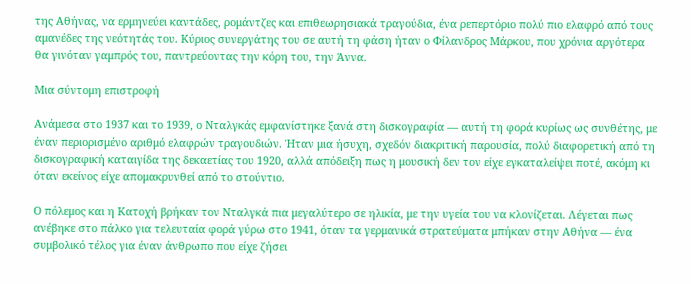της Αθήνας, να ερμηνεύει καντάδες, ρομάντζες και επιθεωρησιακά τραγούδια, ένα ρεπερτόριο πολύ πιο ελαφρό από τους αμανέδες της νεότητάς του. Κύριος συνεργάτης του σε αυτή τη φάση ήταν ο Φίλανδρος Μάρκου, που χρόνια αργότερα θα γινόταν γαμπρός του, παντρεύοντας την κόρη του, την Άννα.

Μια σύντομη επιστροφή

Ανάμεσα στο 1937 και το 1939, ο Νταλγκάς εμφανίστηκε ξανά στη δισκογραφία — αυτή τη φορά κυρίως ως συνθέτης, με έναν περιορισμένο αριθμό ελαφρών τραγουδιών. Ήταν μια ήσυχη, σχεδόν διακριτική παρουσία, πολύ διαφορετική από τη δισκογραφική καταιγίδα της δεκαετίας του 1920, αλλά απόδειξη πως η μουσική δεν τον είχε εγκαταλείψει ποτέ, ακόμη κι όταν εκείνος είχε απομακρυνθεί από το στούντιο.

Ο πόλεμος και η Κατοχή βρήκαν τον Νταλγκά πια μεγαλύτερο σε ηλικία, με την υγεία του να κλονίζεται. Λέγεται πως ανέβηκε στο πάλκο για τελευταία φορά γύρω στο 1941, όταν τα γερμανικά στρατεύματα μπήκαν στην Αθήνα — ένα συμβολικό τέλος για έναν άνθρωπο που είχε ζήσει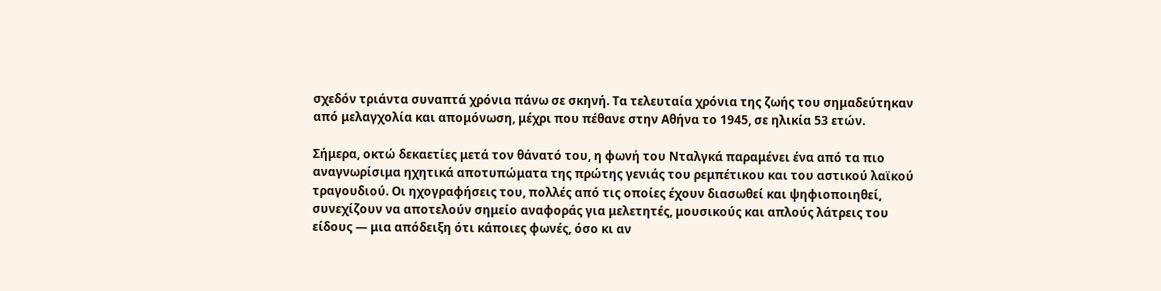σχεδόν τριάντα συναπτά χρόνια πάνω σε σκηνή. Τα τελευταία χρόνια της ζωής του σημαδεύτηκαν από μελαγχολία και απομόνωση, μέχρι που πέθανε στην Αθήνα το 1945, σε ηλικία 53 ετών.

Σήμερα, οκτώ δεκαετίες μετά τον θάνατό του, η φωνή του Νταλγκά παραμένει ένα από τα πιο αναγνωρίσιμα ηχητικά αποτυπώματα της πρώτης γενιάς του ρεμπέτικου και του αστικού λαϊκού τραγουδιού. Οι ηχογραφήσεις του, πολλές από τις οποίες έχουν διασωθεί και ψηφιοποιηθεί, συνεχίζουν να αποτελούν σημείο αναφοράς για μελετητές, μουσικούς και απλούς λάτρεις του είδους — μια απόδειξη ότι κάποιες φωνές, όσο κι αν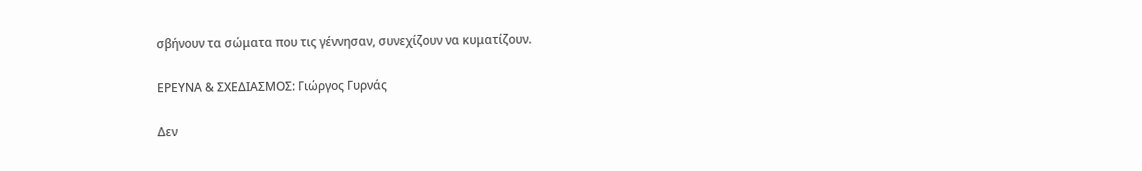σβήνουν τα σώματα που τις γέννησαν, συνεχίζουν να κυματίζουν.

ΕΡΕΥΝΑ & ΣΧΕΔΙΑΣΜΟΣ: Γιώργος Γυρνάς

Δεν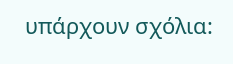υπάρχουν σχόλια: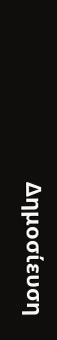Δημοσίευση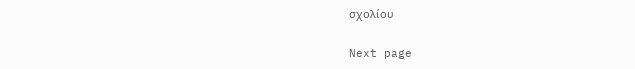σχολίου

Next page